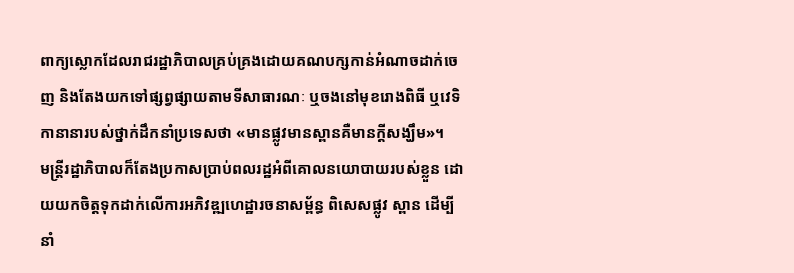ពាក្យស្លោកដែលរាជរដ្ឋាភិបាលគ្រប់គ្រងដោយគណបក្សកាន់អំណាចដាក់ចេញ និងតែងយកទៅផ្សព្វផ្សាយតាមទីសាធារណៈ ឬចងនៅមុខរោងពិធី ឬវេទិកានានារបស់ថ្នាក់ដឹកនាំប្រទេសថា «មានផ្លូវមានស្ពានគឺមានក្ដីសង្ឃឹម»។
មន្ត្រីរដ្ឋាភិបាលក៏តែងប្រកាសប្រាប់ពលរដ្ឋអំពីគោលនយោបាយរបស់ខ្លួន ដោយយកចិត្តទុកដាក់លើការអភិវឌ្ឍហេដ្ឋារចនាសម្ព័ន្ធ ពិសេសផ្លូវ ស្ពាន ដើម្បីនាំ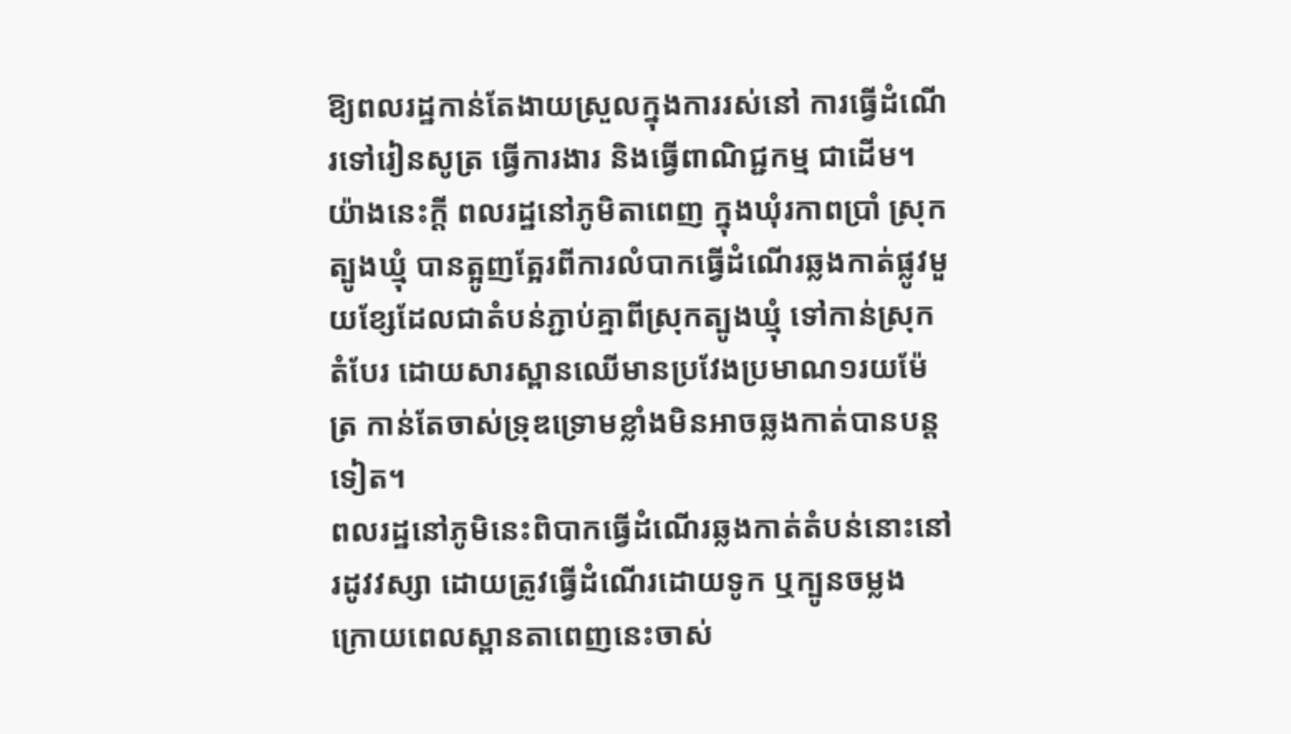ឱ្យពលរដ្ឋកាន់តែងាយស្រួលក្នុងការរស់នៅ ការធ្វើដំណើរទៅរៀនសូត្រ ធ្វើការងារ និងធ្វើពាណិជ្ជកម្ម ជាដើម។
យ៉ាងនេះក្ដី ពលរដ្ឋនៅភូមិតាពេញ ក្នុងឃុំរកាពប្រាំ ស្រុកត្បូងឃ្មុំ បានត្អូញត្អែរពីការលំបាកធ្វើដំណើរឆ្លងកាត់ផ្លូវមួយខ្សែដែលជាតំបន់ភ្ជាប់គ្នាពីស្រុកត្បូងឃ្មុំ ទៅកាន់ស្រុកតំបែរ ដោយសារស្ពានឈើមានប្រវែងប្រមាណ១រយម៉ែត្រ កាន់តែចាស់ទុ្រឌទ្រោមខ្លាំងមិនអាចឆ្លងកាត់បានបន្តទៀត។
ពលរដ្ឋនៅភូមិនេះពិបាកធ្វើដំណើរឆ្លងកាត់តំបន់នោះនៅរដូវវស្សា ដោយត្រូវធ្វើដំណើរដោយទូក ឬក្បូនចម្លង ក្រោយពេលស្ពានតាពេញនេះចាស់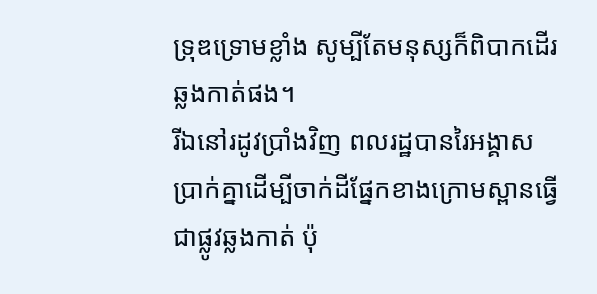ទ្រុឌទ្រោមខ្លាំង សូម្បីតែមនុស្សក៏ពិបាកដើរឆ្លងកាត់ផង។
រីឯនៅរដូវប្រាំងវិញ ពលរដ្ឋបានរៃអង្គាសប្រាក់គ្នាដើម្បីចាក់ដីផ្នែកខាងក្រោមស្ពានធ្វើជាផ្លូវឆ្លងកាត់ ប៉ុ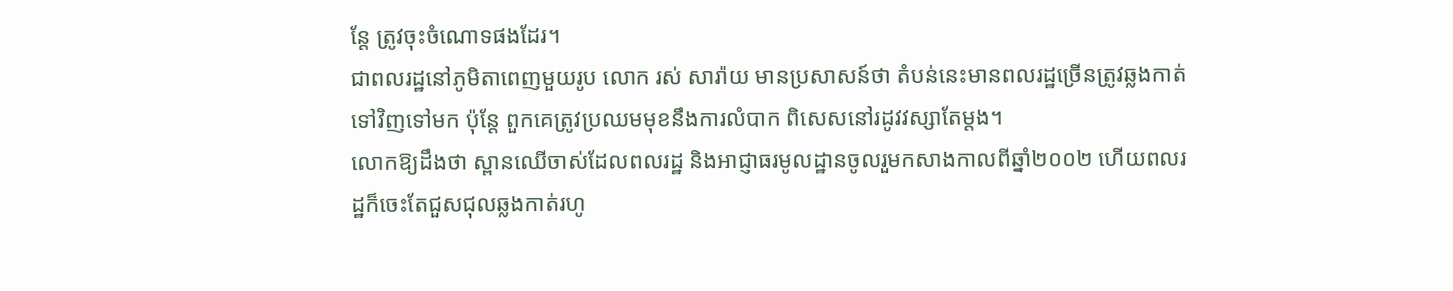ន្តែ ត្រូវចុះចំណោទផងដែរ។
ជាពលរដ្ឋនៅភូមិតាពេញមួយរូប លោក រស់ សារ៉ាយ មានប្រសាសន៍ថា តំបន់នេះមានពលរដ្ឋច្រើនត្រូវឆ្លងកាត់ទៅវិញទៅមក ប៉ុន្តែ ពួកគេត្រូវប្រឈមមុខនឹងការលំបាក ពិសេសនៅរដូវវស្សាតែម្ដង។
លោកឱ្យដឹងថា ស្ពានឈើចាស់ដែលពលរដ្ឋ និងអាជ្ញាធរមូលដ្ឋានចូលរួមកសាងកាលពីឆ្នាំ២០០២ ហើយពលរដ្ឋក៏ចេះតែជួសជុលឆ្លងកាត់រហូ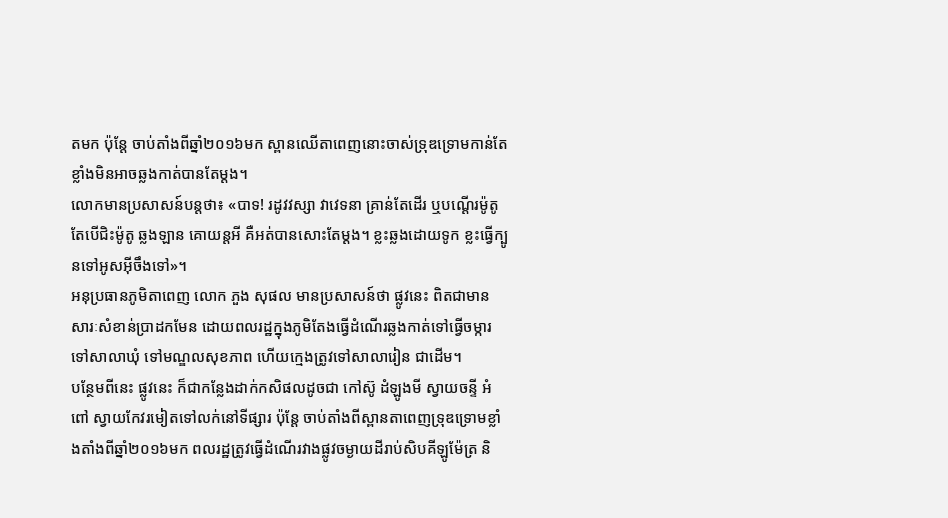តមក ប៉ុន្តែ ចាប់តាំងពីឆ្នាំ២០១៦មក ស្ពានឈើតាពេញនោះចាស់ទ្រុឌទ្រោមកាន់តែខ្លាំងមិនអាចឆ្លងកាត់បានតែម្ដង។
លោកមានប្រសាសន៍បន្តថា៖ «បាទ! រដូវវស្សា វាវេទនា គ្រាន់តែដើរ ឬបណ្ដើរម៉ូតូ តែបើជិះម៉ូតូ ឆ្លងឡាន គោយន្តអី គឺអត់បានសោះតែម្ដង។ ខ្លះឆ្លងដោយទូក ខ្លះធ្វើក្បូនទៅអូសអ៊ីចឹងទៅ»។
អនុប្រធានភូមិតាពេញ លោក ភួង សុផល មានប្រសាសន៍ថា ផ្លូវនេះ ពិតជាមានសារៈសំខាន់ប្រាដកមែន ដោយពលរដ្ឋក្នុងភូមិតែងធ្វើដំណើរឆ្លងកាត់ទៅធ្វើចម្ការ ទៅសាលាឃុំ ទៅមណ្ឌលសុខភាព ហើយក្មេងត្រូវទៅសាលារៀន ជាដើម។
បន្ថែមពីនេះ ផ្លូវនេះ ក៏ជាកន្លែងដាក់កសិផលដូចជា កៅស៊ូ ដំឡូងមី ស្វាយចន្ទី អំពៅ ស្វាយកែវរមៀតទៅលក់នៅទីផ្សារ ប៉ុន្តែ ចាប់តាំងពីស្ពានតាពេញទ្រុឌទ្រោមខ្លាំងតាំងពីឆ្នាំ២០១៦មក ពលរដ្ឋត្រូវធ្វើដំណើរវាងផ្លូវចម្ងាយដីរាប់សិបគីឡូម៉ែត្រ និ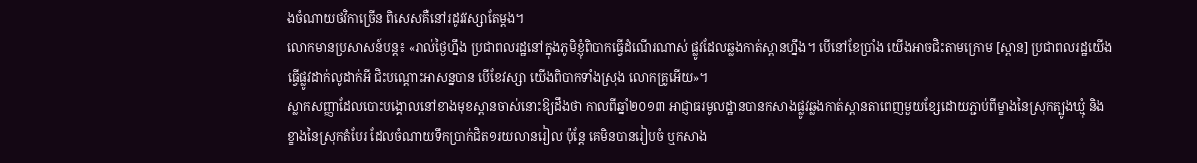ងចំណាយថវិកាច្រើន ពិសេសគឺនៅរដូវវស្សាតែម្ដង។
លោកមានប្រសាសន៍បន្ត៖ «រាល់ថ្ងៃហ្នឹង ប្រជាពលរដ្ឋនៅក្នុងភូមិខ្ញុំពិបាកធ្វើដំណើរណាស់ ផ្លូវដែលឆ្លងកាត់ស្ពានហ្នឹង។ បើនៅខែប្រាំង យើងអាចជិះតាមក្រោម [ស្ពាន] ប្រជាពលរដ្ឋយើងធ្វើផ្លូវដាក់លូដាក់អី ជិះបណ្ដោះអាសន្នបាន បើខែវស្សា យើងពិបាកទាំងស្រុង លោកគ្រូអើយ»។
ស្លាកសញ្ញាដែលបោះបង្គោលនៅខាងមុខស្ពានចាស់នោះឱ្យដឹងថា កាលពីឆ្នាំ២០១៣ អាជ្ញាធរមូលដ្ឋានបានកសាងផ្លូវឆ្លងកាត់ស្ពានតាពេញមួយខ្សែដោយភ្ជាប់ពីម្ខាងនៃស្រុកត្បូងឃ្មុំ និងខ្ខាងនៃស្រុកតំបែរ ដែលចំណាយទឹកប្រាក់ជិត១រយលានរៀល ប៉ុន្តែ គេមិនបានរៀបចំ ឬកសាង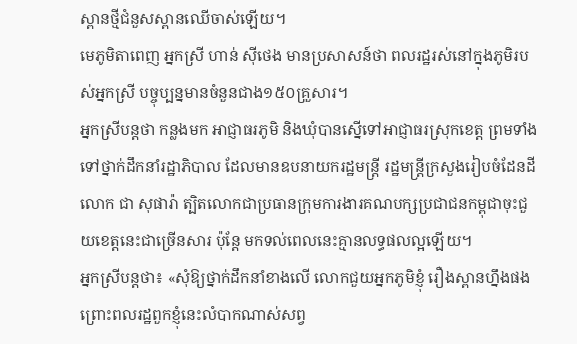ស្ពានថ្មីជំនួសស្ពានឈើចាស់ឡើយ។
មេភូមិតាពេញ អ្នកស្រី ហាន់ ស៊ីថេង មានប្រសាសន៍ថា ពលរដ្ឋរស់នៅក្នុងភូមិរបស់អ្នកស្រី បច្ចុប្បន្នមានចំនួនជាង១៥០គ្រួសារ។
អ្នកស្រីបន្តថា កន្លងមក អាជ្ញាធរភូមិ និងឃុំបានស្នើទៅអាជ្ញាធរស្រុកខេត្ត ព្រមទាំងទៅថ្នាក់ដឹកនាំរដ្ឋាភិបាល ដែលមានឧបនាយករដ្ឋមន្ត្រី រដ្ឋមន្ត្រីក្រសួងរៀបចំដែនដី លោក ជា សុផារ៉ា ត្បិតលោកជាប្រធានក្រុមការងារគណបក្សប្រជាជនកម្ពុជាចុះជួយខេត្តនេះជាច្រើនសារ ប៉ុន្តែ មកទល់ពេលនេះគ្មានលទ្ធផលល្អឡើយ។
អ្នកស្រីបន្តថា៖ «សុំឱ្យថ្នាក់ដឹកនាំខាងលើ លោកជួយអ្នកភូមិខ្ញុំ រឿងស្ពានហ្នឹងផង ព្រោះពលរដ្ឋពួកខ្ញុំនេះលំបាកណាស់សព្វ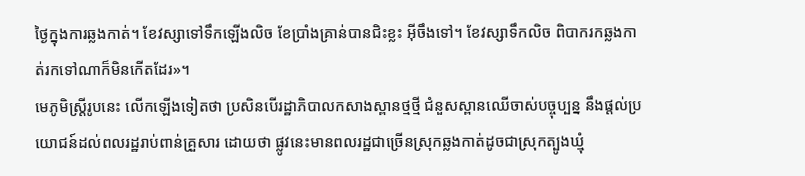ថ្ងៃក្នុងការឆ្លងកាត់។ ខែវស្សាទៅទឹកឡើងលិច ខែប្រាំងគ្រាន់បានជិះខ្លះ អ៊ីចឹងទៅ។ ខែវស្សាទឹកលិច ពិបាករកឆ្លងកាត់រកទៅណាក៏មិនកើតដែរ»។
មេភូមិស្ត្រីរូបនេះ លើកឡើងទៀតថា ប្រសិនបើរដ្ឋាភិបាលកសាងស្ពានថ្មថ្មី ជំនួសស្ពានឈើចាស់បច្ចុប្បន្ន នឹងផ្តល់ប្រយោជន៍ដល់ពលរដ្ឋរាប់ពាន់គ្រួសារ ដោយថា ផ្លូវនេះមានពលរដ្ឋជាច្រើនស្រុកឆ្លងកាត់ដូចជាស្រុកត្បូងឃ្មុំ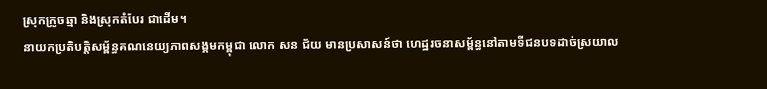ស្រុកក្រូចឆ្មា និងស្រុកតំបែរ ជាដើម។
នាយកប្រតិបត្តិសម្ព័ន្ធគណនេយ្យភាពសង្គមកម្ពុជា លោក សន ជ័យ មានប្រសាសន៍ថា ហេដ្ឋរចនាសម្ព័ន្ធនៅតាមទីជនបទដាច់ស្រយាល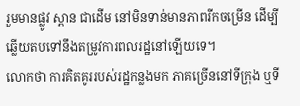រួមមានផ្លូវ ស្ពាន ជាដើម នៅមិនទាន់មានភាពរីកចម្រើន ដើម្បីឆ្លើយតបទៅនឹងតម្រូវការពលរដ្ឋនៅឡើយទេ។
លោកថា ការគិតគូររបស់រដ្ឋកន្លងមក ភាគច្រើននៅទីក្រុង ឬទី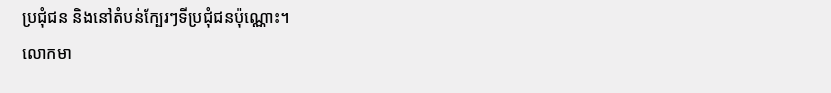ប្រជុំជន និងនៅតំបន់ក្បែរៗទីប្រជុំជនប៉ុណ្ណោះ។
លោកមា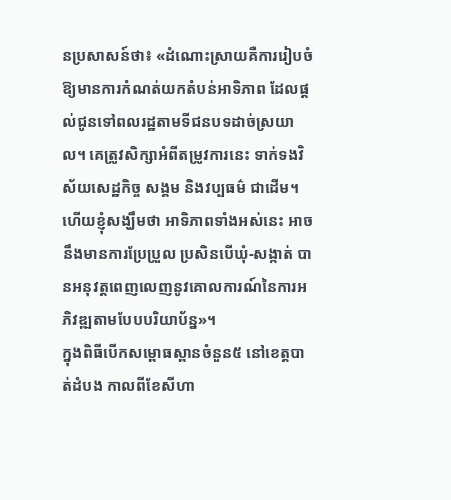នប្រសាសន៍ថា៖ «ដំណោះស្រាយគឺការរៀបចំឱ្យមានការកំណត់យកតំបន់អាទិភាព ដែលផ្តល់ជូនទៅពលរដ្ឋតាមទីជនបទដាច់ស្រយាល។ គេត្រូវសិក្សាអំពីតម្រូវការនេះ ទាក់ទងវិស័យសេដ្ឋកិច្ច សង្គម និងវប្បធម៌ ជាដើម។ ហើយខ្ញុំសង្ឃឹមថា អាទិភាពទាំងអស់នេះ អាចនឹងមានការប្រែប្រួល ប្រសិនបើឃុំ-សង្កាត់ បានអនុវត្តពេញលេញនូវគោលការណ៍នៃការអភិវឌ្ឍតាមបែបបរិយាប័ន្ន»។
ក្នុងពិធីបើកសម្ពោធស្ពានចំនួន៥ នៅខេត្តបាត់ដំបង កាលពីខែសីហា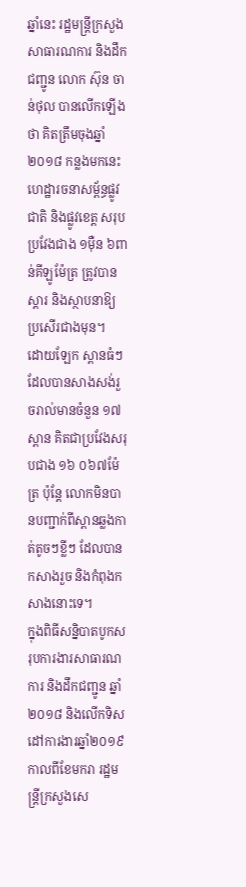ឆ្នាំនេះ រដ្ឋមន្ត្រីក្រសួងសាធារណការ និងដឹកជញ្ជូន លោក ស៊ុន ចាន់ថុល បានលើកឡើងថា គិតត្រឹមចុងឆ្នាំ២០១៨ កន្លងមកនេះ ហេដ្ឋារចនាសម្ព័ន្ធផ្លូវជាតិ និងផ្លូវខេត្ត សរុបប្រវែងជាង ១ម៉ឺន ៦ពាន់គីឡូម៉ែត្រ ត្រូវបានស្ដារ និងស្ថាបនាឱ្យប្រសើរជាងមុន។
ដោយឡែក ស្ពានធំៗ ដែលបានសាងសង់រួចរាល់មានចំនួន ១៧ស្ពាន គិតជាប្រវែងសរុបជាង ១៦ ០៦៧ម៉ែត្រ ប៉ុន្តែ លោកមិនបានបញ្ជាក់ពីស្ពានឆ្លងកាត់តូចៗខ្លីៗ ដែលបានកសាងរួច និងកំពុងកសាងនោះទេ។
ក្នុងពិធីសន្និបាតបូកសរុបការងារសាធារណការ និងដឹកជញ្ជូន ឆ្នាំ២០១៨ និងលើកទិសដៅការងារឆ្នាំ២០១៩កាលពីខែមករា រដ្ឋមន្ត្រីក្រសួងសេ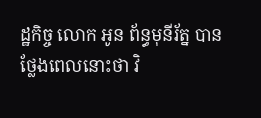ដ្ឋកិច្ច លោក អូន ព័ន្ធមុនីរ័ត្ន បានថ្លែងពេលនោះថា វិ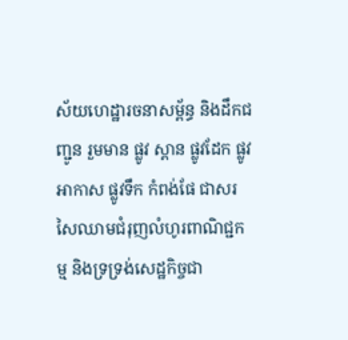ស័យហេដ្ឋារចនាសម្ព័ន្ធ និងដឹកជញ្ជូន រួមមាន ផ្លូវ ស្ពាន ផ្លូវដែក ផ្លូវអាកាស ផ្លូវទឹក កំពង់ផែ ជាសរសៃឈាមជំរុញលំហូរពាណិជ្ជកម្ម និងទ្រទ្រង់សេដ្ឋកិច្ចជា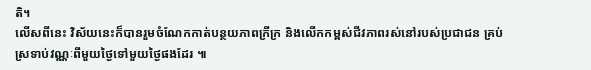តិ។
លើសពីនេះ វិស័យនេះក៏បានរួមចំណែកកាត់បន្ថយភាពក្រីក្រ និងលើកកម្ពស់ជីវភាពរស់នៅរបស់ប្រជាជន គ្រប់ស្រទាប់វណ្ណៈពីមួយថ្ងៃទៅមួយថ្ងៃផងដែរ ៕